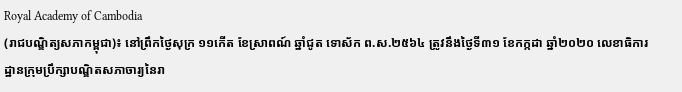Royal Academy of Cambodia
(រាជបណ្ឌិត្យសភាកម្ពុជា)៖ នៅព្រឹកថ្ងៃសុក្រ ១១កើត ខែស្រាពណ៍ ឆ្នាំជូត ទោស័ក ព.ស.២៥៦៤ ត្រូវនឹងថ្ងៃទី៣១ ខែកក្កដា ឆ្នាំ២០២០ លេខាធិការដ្ឋានក្រុមប្រឹក្សាបណ្ឌិតសភាចារ្យនៃរា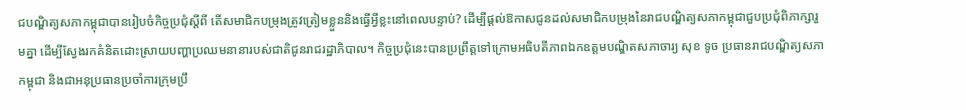ជបណ្ឌិត្យសភាកម្ពុជាបានរៀបចំកិច្ចប្រជុំស្តីពី តើសមាជិកបម្រុងត្រូវត្រៀមខ្លួននិងធ្វើអ្វីខ្លះនៅពេលបន្ទាប់? ដើម្បីផ្តល់ឱកាសជូនដល់សមាជិកបម្រុងនៃរាជបណ្ឌិត្យសភាកម្ពុជាជួបប្រជុំពិភាក្សារួមគ្នា ដើម្បីស្វែងរកគំនិតដោះស្រាយបញ្ហាប្រឈមនានារបស់ជាតិជូនរាជរដ្ឋាភិបាល។ កិច្ចប្រជុំនេះបានប្រព្រឹត្តទៅក្រោមអធិបតីភាពឯកឧត្តមបណ្ឌិតសភាចារ្យ សុខ ទូច ប្រធានរាជបណ្ឌិត្យសភាកម្ពុជា និងជាអនុប្រធានប្រចាំការក្រុមប្រឹ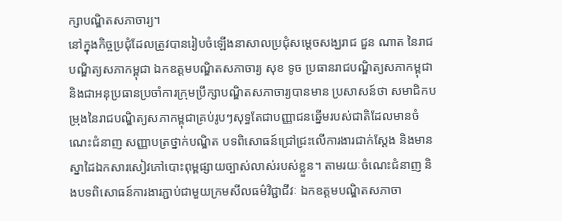ក្សាបណ្ឌិតសភាចារ្យ។
នៅក្នុងកិច្ចប្រជុំដែលត្រូវបានរៀបចំឡើងនាសាលប្រជុំសម្តេចសង្ឃរាជ ជួន ណាត នៃរាជបណ្ឌិត្យសភាកម្ពុជា ឯកឧត្តមបណ្ឌិតសភាចារ្យ សុខ ទូច ប្រធានរាជបណ្ឌិត្យសភាកម្ពុជា និងជាអនុប្រធានប្រចាំការក្រុមប្រឹក្សាបណ្ឌិតសភាចារ្យបានមាន ប្រសាសន៍ថា សមាជិកបម្រុងនៃរាជបណ្ឌិត្យសភាកម្ពុជាគ្រប់រូបៗសុទ្ធតែជាបញ្ញាជនឆ្នើមរបស់ជាតិដែលមានចំណេះជំនាញ សញ្ញាបត្រថ្នាក់បណ្ឌិត បទពិសោធន៍ជ្រៅជ្រះលើការងារជាក់ស្តែង និងមានស្នាដៃឯកសារសៀវភៅបោះពុម្ពផ្សាយច្បាស់លាស់របស់ខ្លួន។ តាមរយៈចំណេះជំនាញ និងបទពិសោធន៍ការងារភ្ជាប់ជាមួយក្រមសីលធម៌វិជ្ជាជីវៈ ឯកឧត្តមបណ្ឌិតសភាចា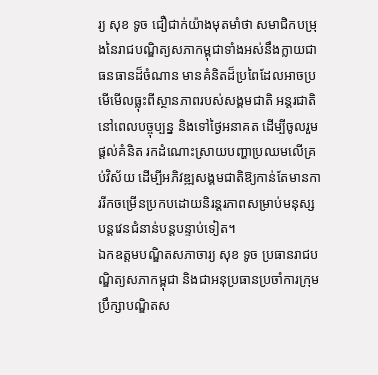រ្យ សុខ ទូច ជឿជាក់យ៉ាងមុតមាំថា សមាជិកបម្រុងនៃរាជបណ្ឌិត្យសភាកម្ពុជាទាំងអស់នឹងក្លាយជាធនធានដ៏ចំណាន មានគំនិតដ៏ប្រពៃដែលអាចប្រមើមើលធ្លុះពីស្ថានភាពរបស់សង្គមជាតិ អន្តរជាតិនៅពេលបច្ចុប្បន្ន និងទៅថ្ងៃអនាគត ដើម្បីចូលរួមផ្តល់គំនិត រកដំណោះស្រាយបញ្ហាប្រឈមលើគ្រប់វិស័យ ដើម្បីអភិវឌ្ឍសង្គមជាតិឱ្យកាន់តែមានការរីកចម្រើនប្រកបដោយនិរន្តរភាពសម្រាប់មនុស្សបន្តវេនជំនាន់បន្តបន្ទាប់ទៀត។
ឯកឧត្តមបណ្ឌិតសភាចារ្យ សុខ ទូច ប្រធានរាជបណ្ឌិត្យសភាកម្ពុជា និងជាអនុប្រធានប្រចាំការក្រុមប្រឹក្សាបណ្ឌិតស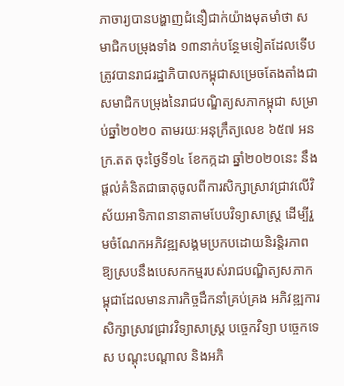ភាចារ្យបានបង្ហាញជំនឿជាក់យ៉ាងមុតមាំថា សមាជិកបម្រុងទាំង ១៣នាក់បន្ថែមទៀតដែលទើបត្រូវបានរាជរដ្ឋាភិបាលកម្ពុជាសម្រេចតែងតាំងជាសមាជិកបម្រុងនៃរាជបណ្ឌិត្យសភាកម្ពុជា សម្រាប់ឆ្នាំ២០២០ តាមរយៈអនុក្រឹត្យលេខ ៦៥៧ អនក្រ.តត ចុះថ្ងៃទី១៤ ខែកក្កដា ឆ្នាំ២០២០នេះ នឹងផ្តល់គំនិតជាធាតុចូលពីការសិក្សាស្រាវជ្រាវលើវិស័យអាទិភាពនានាតាមបែបវិទ្យាសាស្រ្ត ដើម្បីរួមចំណែកអភិវឌ្ឍសង្គមប្រកបដោយនិរន្តិរភាពឱ្យស្របនឹងបេសកកម្មរបស់រាជបណ្ឌិត្យសភាកម្ពុជាដែលមានភារកិច្ចដឹកនាំគ្រប់គ្រង អភិវឌ្ឍការសិក្សាស្រាវជ្រាវវិទ្យាសាស្រ្ត បច្ចេកវិទ្យា បច្ចេកទេស បណ្តុះបណ្តាល និងអភិ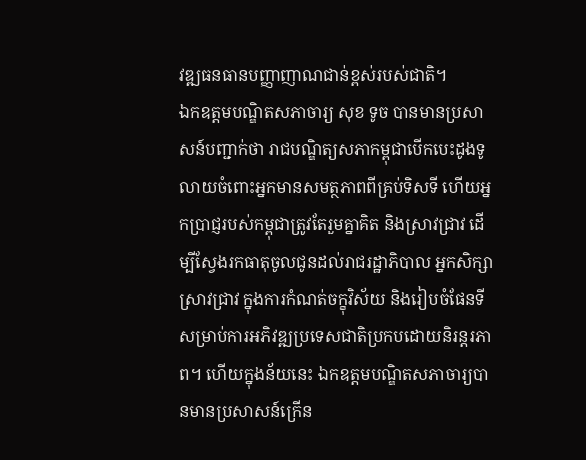វឌ្ឍធនធានបញ្ញាញាណជាន់ខ្ពស់របស់ជាតិ។
ឯកឧត្តមបណ្ឌិតសភាចារ្យ សុខ ទូច បានមានប្រសាសន៍បញ្ជាក់ថា រាជបណ្ឌិត្យសភាកម្ពុជាបើកបេះដូងទូលាយចំពោះអ្នកមានសមត្ថភាពពីគ្រប់ទិសទី ហើយអ្នកប្រាជ្ញរបស់កម្ពុជាត្រូវតែរួមគ្នាគិត និងស្រាវជ្រាវ ដើម្បីស្វែងរកធាតុចូលជូនដល់រាជរដ្ឋាភិបាល អ្នកសិក្សាស្រាវជ្រាវ ក្នុងការកំណត់ចក្ខុវិស័យ និងរៀបចំផែនទីសម្រាប់ការអភិវឌ្ឍប្រទេសជាតិប្រកបដោយនិរន្តរភាព។ ហើយក្នុងន័យនេះ ឯកឧត្តមបណ្ឌិតសភាចារ្យបានមានប្រសាសន៍ក្រើន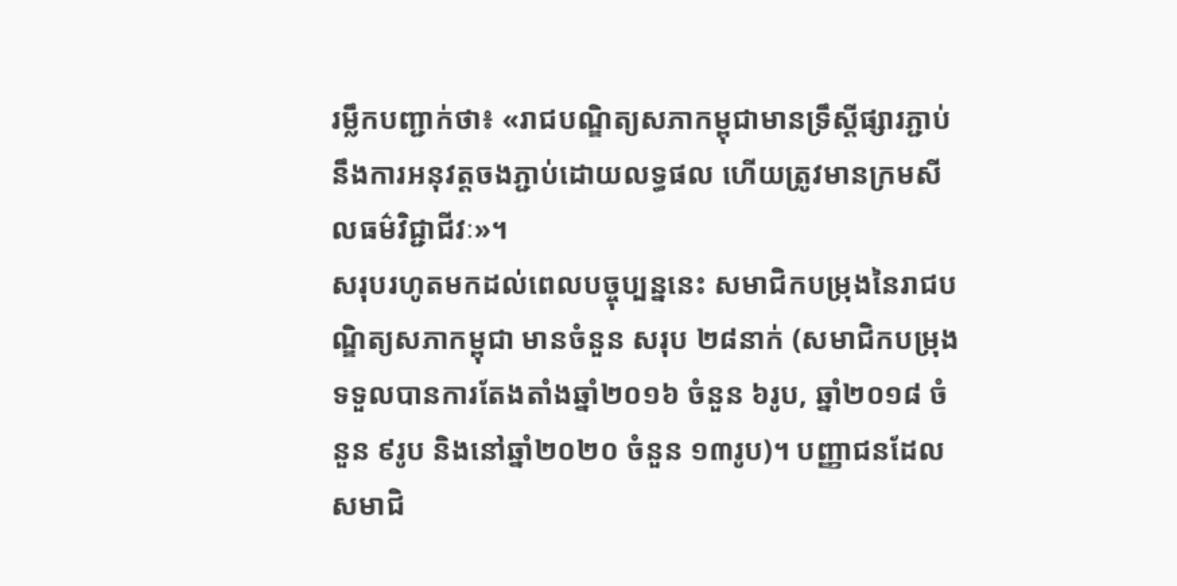រម្លឹកបញ្ជាក់ថា៖ «រាជបណ្ឌិត្យសភាកម្ពុជាមានទ្រឹស្ដីផ្សារភ្ជាប់នឹងការអនុវត្តចងភ្ជាប់ដោយលទ្ធផល ហើយត្រូវមានក្រមសីលធម៌វិជ្ជាជីវៈ»។
សរុបរហូតមកដល់ពេលបច្ចុប្បន្ននេះ សមាជិកបម្រុងនៃរាជបណ្ឌិត្យសភាកម្ពុជា មានចំនួន សរុប ២៨នាក់ (សមាជិកបម្រុង ទទួលបានការតែងតាំងឆ្នាំ២០១៦ ចំនួន ៦រូប, ឆ្នាំ២០១៨ ចំនួន ៩រូប និងនៅឆ្នាំ២០២០ ចំនួន ១៣រូប)។ បញ្ញាជនដែលសមាជិ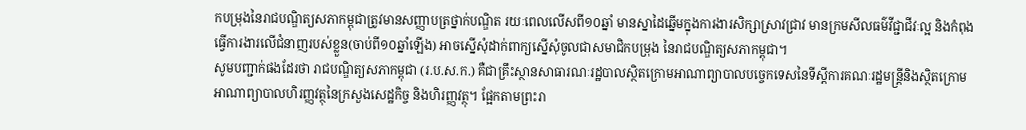កបម្រុងនៃរាជបណ្ឌិត្យសភាកម្ពុជាត្រូវមានសញ្ញាបត្រថ្នាក់បណ្ឌិត រយៈពេលលើសពី១០ឆ្នាំ មានស្នាដៃឆ្នើមក្នុងការងារសិក្សាស្រាវជ្រាវ មានក្រមសីលធម៌វីជ្ជាជីវៈល្អ និងកំពុងធ្វើការងារលើជំនាញរបស់ខ្លួន(ចាប់ពី១០ឆ្នាំឡើង) អាចស្នើសុំដាក់ពាក្យស្នើសុំចូលជាសមាជិកបម្រុង នៃរាជបណ្ឌិត្យសភាកម្ពុជា។
សូមបញ្ជាក់ផងដែរថា រាជបណ្ឌិត្យសភាកម្ពុជា (រ.ប.ស.ក.) គឺជាគ្រឹះស្ថានសាធារណៈរដ្ឋបាលស្ថិតក្រោមអាណាព្យាបាលបច្ចេកទេសនៃទីស្តីការគណៈរដ្ឋមន្ត្រីនិងស្ថិតក្រោមអាណាព្យាបាលហិរញ្ញវត្ថុនៃក្រសួងសេដ្ឋកិច្ច និងហិរញ្ញវត្ថុ។ ផ្អែកតាមព្រះរា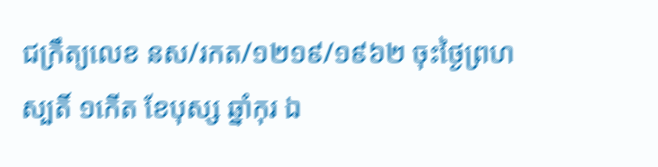ជក្រឹត្យលេខ នស/រកត/១២១៩/១៩៦២ ចុះថ្ងៃព្រហស្បតិ៍ ១កើត ខែបុស្ស ឆ្នាំកុរ ឯ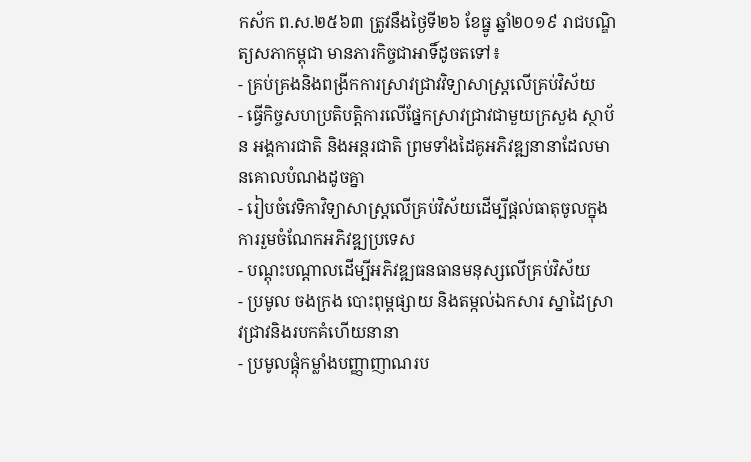កស័ក ព.ស.២៥៦៣ ត្រូវនឹងថ្ងៃទី២៦ ខែធ្នូ ឆ្នាំ២០១៩ រាជបណ្ឌិត្យសភាកម្ពុជា មានភារកិច្ចជាអាទិ៍ដូចតទៅ៖
- គ្រប់គ្រងនិងពង្រីកការស្រាវជ្រាវវិទ្យាសាស្រ្តលើគ្រប់វិស័យ
- ធ្វើកិច្ចសហប្រតិបត្តិការលើផ្នែកស្រាវជ្រាវជាមួយក្រសួង ស្ថាប័ន អង្គការជាតិ និងអន្តរជាតិ ព្រមទាំងដៃគូអភិវឌ្ឍនានាដែលមានគោលបំណងដូចគ្នា
- រៀបចំវេទិកាវិទ្យាសាស្រ្តលើគ្រប់វិស័យដើម្បីផ្តល់ធាតុចូលក្នុងការរួមចំណែកអភិវឌ្ឍប្រទេស
- បណ្តុះបណ្តាលដើម្បីអភិវឌ្ឍធនធានមនុស្សលើគ្រប់វិស័យ
- ប្រមូល ចងក្រង បោះពុម្ពផ្សាយ និងតម្កល់ឯកសារ ស្នាដៃស្រាវជ្រាវនិងរបកគំហើយនានា
- ប្រមូលផ្តុំកម្លាំងបញ្ញាញាណរប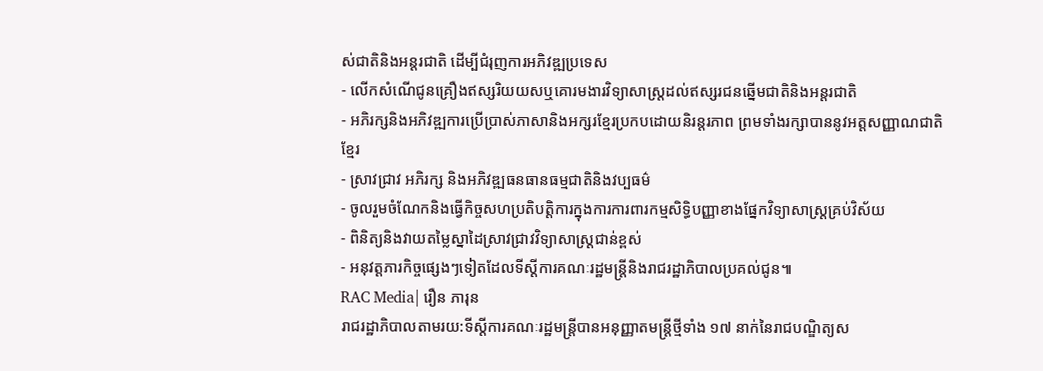ស់ជាតិនិងអន្តរជាតិ ដើម្បីជំរុញការអភិវឌ្ឍប្រទេស
- លើកសំណើជូនគ្រឿងឥស្សរិយយសឬគោរមងារវិទ្យាសាស្រ្តដល់ឥស្សរជនឆ្នើមជាតិនិងអន្តរជាតិ
- អភិរក្សនិងអភិវឌ្ឍការប្រើប្រាស់ភាសានិងអក្សរខ្មែរប្រកបដោយនិរន្តរភាព ព្រមទាំងរក្សាបាននូវអត្តសញ្ញាណជាតិខ្មែរ
- ស្រាវជ្រាវ អភិរក្ស និងអភិវឌ្ឍធនធានធម្មជាតិនិងវប្បធម៌
- ចូលរួមចំណែកនិងធ្វើកិច្ចសហប្រតិបត្តិការក្នុងការការពារកម្មសិទ្ធិបញ្ញាខាងផ្នែកវិទ្យាសាស្រ្តគ្រប់វិស័យ
- ពិនិត្យនិងវាយតម្លៃស្នាដៃស្រាវជ្រាវវិទ្យាសាស្រ្តជាន់ខ្ពស់
- អនុវត្តភារកិច្ចផ្សេងៗទៀតដែលទីស្តីការគណៈរដ្ឋមន្ត្រីនិងរាជរដ្ឋាភិបាលប្រគល់ជូន៕
RAC Media| រឿន ភារុន
រាជរដ្ឋាភិបាលតាមរយ:ទីស្តីការគណៈរដ្ឋមន្ត្រីបានអនុញ្ញាតមន្ត្រីថ្មីទាំង ១៧ នាក់នៃរាជបណ្ឌិត្យស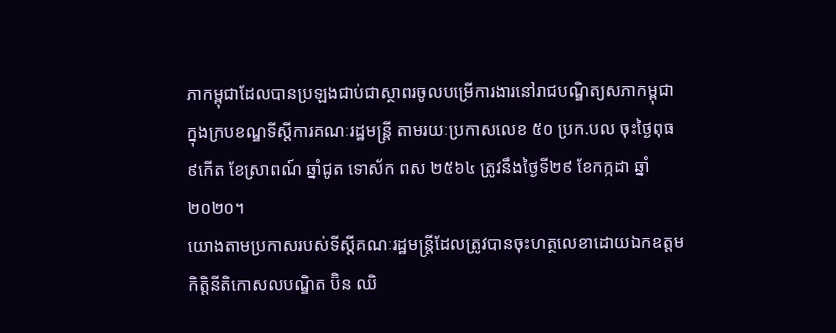ភាកម្ពុជាដែលបានប្រឡងជាប់ជាស្ថាពរចូលបម្រើការងារនៅរាជបណ្ឌិត្យសភាកម្ពុជា ក្នុងក្របខណ្ឌទីស្ដីការគណៈរដ្ឋមន្ត្រី តាមរយៈប្រកាសលេខ ៥០ ប្រក.បល ចុះថ្ងៃពុធ ៩កើត ខែស្រាពណ៍ ឆ្នាំជូត ទោស័ក ពស ២៥៦៤ ត្រូវនឹងថ្ងៃទី២៩ ខែកក្កដា ឆ្នាំ២០២០។
យោងតាមប្រកាសរបស់ទីស្តីគណៈរដ្ឋមន្ត្រីដែលត្រូវបានចុះហត្ថលេខាដោយឯកឧត្តមកិត្តិនីតិកោសលបណ្ឌិត ប៊ិន ឈិ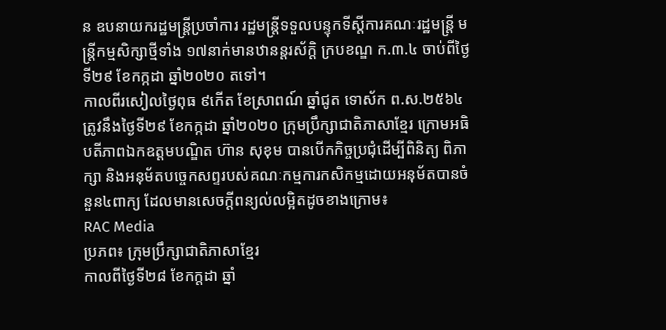ន ឧបនាយករដ្ឋមន្ត្រីប្រចាំការ រដ្ឋមន្ត្រីទទួលបន្ទុកទីស្ដីការគណៈរដ្ឋមន្ត្រី មន្ត្រីកម្មសិក្សាថ្មីទាំង ១៧នាក់មានឋានន្តរស័ក្តិ ក្របខណ្ឌ ក.៣.៤ ចាប់ពីថ្ងៃទី២៩ ខែកក្កដា ឆ្នាំ២០២០ តទៅ។
កាលពីរសៀលថ្ងៃពុធ ៩កើត ខែស្រាពណ៍ ឆ្នាំជូត ទោស័ក ព.ស.២៥៦៤ ត្រូវនឹងថ្ងៃទី២៩ ខែកក្កដា ឆ្នាំ២០២០ ក្រុមប្រឹក្សាជាតិភាសាខ្មែរ ក្រោមអធិបតីភាពឯកឧត្តមបណ្ឌិត ហ៊ាន សុខុម បានបើកកិច្ចប្រជុំដើម្បីពិនិត្យ ពិភាក្សា និងអនុម័តបច្ចេកសព្ទរបស់គណៈកម្មការកសិកម្មដោយអនុម័តបានចំនួន៤ពាក្យ ដែលមានសេចក្តីពន្យល់លម្អិតដូចខាងក្រោម៖
RAC Media
ប្រភព៖ ក្រុមប្រឹក្សាជាតិភាសាខ្មែរ
កាលពីថ្ងៃទី២៨ ខែកក្តដា ឆ្នាំ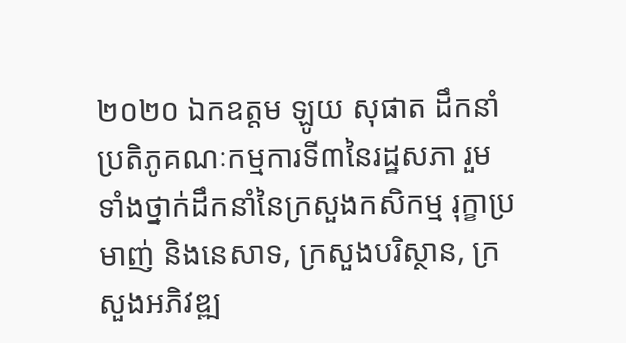២០២០ ឯកឧត្តម ឡូយ សុផាត ដឹកនាំប្រតិភូគណៈកម្មការទី៣នៃរដ្ឋសភា រួមទាំងថ្នាក់ដឹកនាំនៃក្រសួងកសិកម្ម រុក្ខាប្រមាញ់ និងនេសាទ, ក្រសួងបរិស្ថាន, ក្រសួងអភិវឌ្ឍ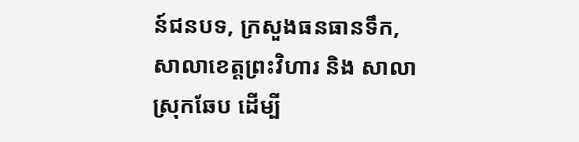ន៍ជនបទ, ក្រសួងធនធានទឹក, សាលាខេត្តព្រះវិហារ និង សាលាស្រុកឆែប ដើម្បី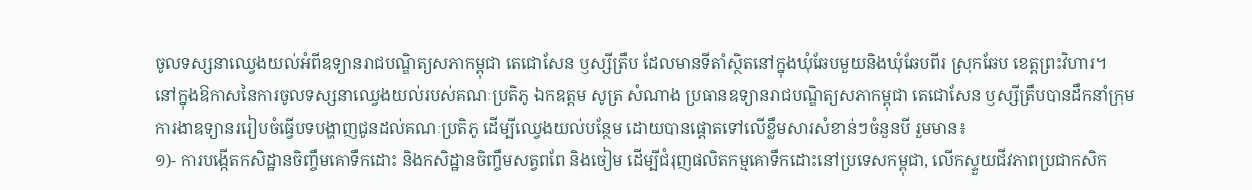ចូលទស្សនាឈ្វេងយល់អំពីឧទ្យានរាជបណ្ឌិត្យសភាកម្ពុជា តេជោសែន ឫស្សីត្រឹប ដែលមានទីតាំស្ថិតនៅក្នុងឃុំឆែបមួយនិងឃុំឆែបពីរ ស្រុកឆែប ខេត្តព្រះវិហារ។
នៅក្នុងឱកាសនៃការចូលទស្សនាឈ្វេងយល់របស់គណៈប្រតិភូ ឯកឧត្តម សូត្រ សំណាង ប្រធានឧទ្យានរាជបណ្ឌិត្យសភាកម្ពុជា តេជោសែន ឫស្សីត្រឹបបានដឹកនាំក្រុមការងាឧទ្យានររៀបចំធ្វើបទបង្ហាញជូនដល់គណៈប្រតិភូ ដើម្បីឈ្វេងយល់បន្ថែម ដោយបានផ្តោតទៅលើខ្លឹមសារសំខាន់ៗចំនួនបី រួមមាន៖
១)- ការបង្កើតកសិដ្ឋានចិញ្ចឹមគោទឹកដោះ និងកសិដ្ឋានចិញ្ចឹមសត្វពពែ និងចៀម ដើម្បីជំរុញផលិតកម្មគោទឹកដោះនៅប្រទេសកម្ពុជា, លើកស្ទួយជីវភាពប្រជាកសិក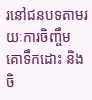រនៅជនបទតាមរយៈការចិញ្ចឹមគោទឹកដោះ និងចិ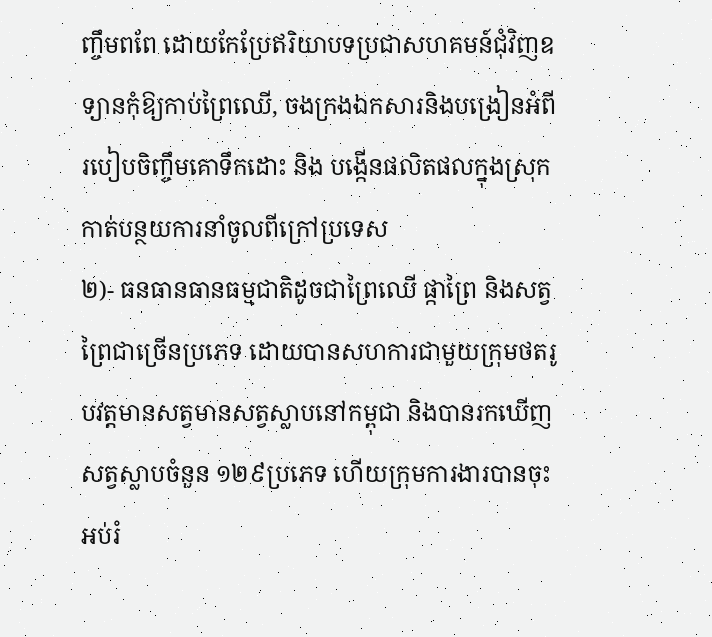ញ្ចឹមពពែ ដោយកែប្រែឥរិយាបទប្រជាសហគមន៍ជុំវិញឧទ្យានកុំឱ្យកាប់ព្រៃឈើ, ចងក្រងឯកសារនិងបង្រៀនអំពីរបៀបចិញ្ចឹមគោទឹកដោះ និង បង្កើនផលិតផលក្នុងស្រុក កាត់បន្ថយការនាំចូលពីក្រៅប្រទេស
២)- ធនធានធានធម្មជាតិដូចជាព្រៃឈើ ផ្កាព្រៃ និងសត្វព្រៃជាច្រើនប្រភេទ ដោយបានសហការជាមួយក្រុមថតរូបវត្តមានសត្វមានសត្វស្លាបនៅកម្ពុជា និងបានរកឃើញសត្វស្លាបចំនួន ១២៩ប្រភេទ ហើយក្រុមការងារបានចុះអប់រំ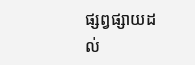ផ្សព្វផ្សាយដល់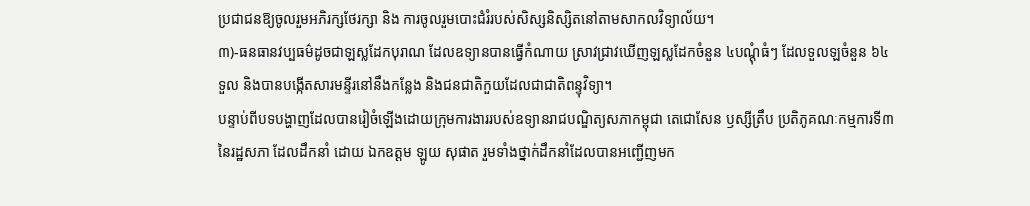ប្រជាជនឱ្យចូលរួមអភិរក្សថែរក្សា និង ការចូលរួមបោះជំរំរបស់សិស្សនិស្សិតនៅតាមសាកលវិទ្យាល័យ។
៣)-ធនធានវប្បធម៌ដូចជាឡស្លដែកបុរាណ ដែលឧទ្យានបានធ្វើកំណាយ ស្រាវជ្រាវឃើញឡស្លដែកចំនួន ៤បណ្តុំធំៗ ដែលទួលឡចំនួន ៦៤ទួល និងបានបង្កើតសារមន្ទីរនៅនឹងកន្លែង និងជនជាតិកួយដែលជាជាតិពន្ទុវិទ្យា។
បន្ទាប់ពីបទបង្ហាញដែលបានរៀចំឡើងដោយក្រុមការងាររបស់ឧទ្យានរាជបណ្ឌិត្យសភាកម្ពុជា តេជោសែន ឫស្សីត្រឹប ប្រតិភូគណៈកម្មការទី៣នៃរដ្ឋសភា ដែលដឹកនាំ ដោយ ឯកឧត្តម ឡូយ សុផាត រួមទាំងថ្នាក់ដឹកនាំដែលបានអញ្ជើញមក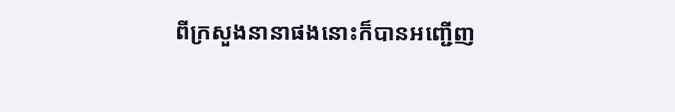ពីក្រសួងនានាផងនោះក៏បានអញ្ជើញ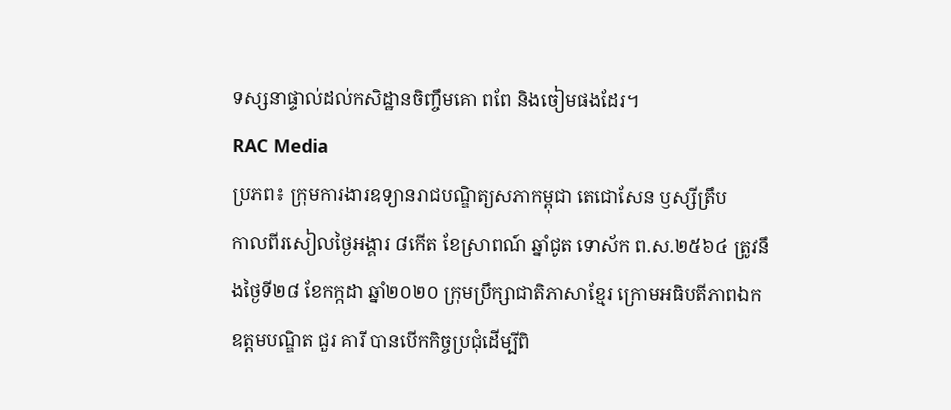ទស្សនាផ្ទាល់ដល់កសិដ្ឋានចិញ្ចឹមគោ ពពែ និងចៀមផងដែរ។
RAC Media
ប្រភព៖ ក្រុមការងារឧទ្យានរាជបណ្ឌិត្យសភាកម្ពុជា តេជោសែន ឫស្សីត្រឹប
កាលពីរសៀលថ្ងៃអង្គារ ៨កើត ខែស្រាពណ៍ ឆ្នាំជូត ទោស័ក ព.ស.២៥៦៤ ត្រូវនឹងថ្ងៃទី២៨ ខែកក្កដា ឆ្នាំ២០២០ ក្រុមប្រឹក្សាជាតិភាសាខ្មែរ ក្រោមអធិបតីភាពឯកឧត្តមបណ្ឌិត ជួរ គារី បានបើកកិច្ចប្រជុំដើម្បីពិ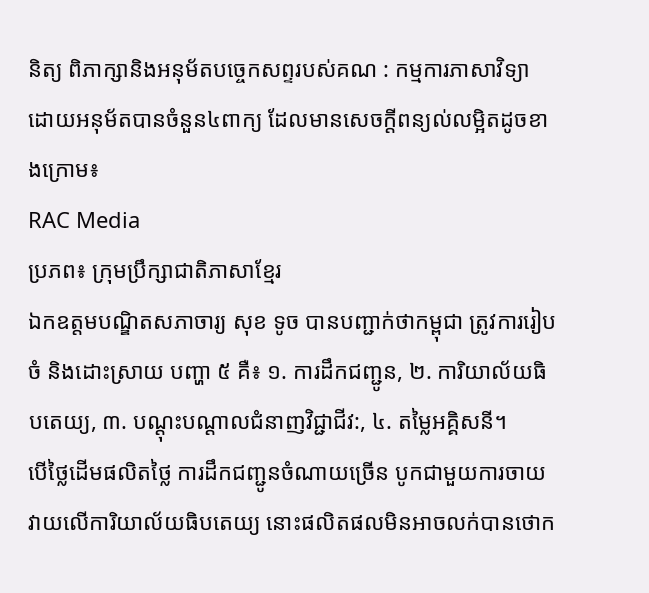និត្យ ពិភាក្សានិងអនុម័តបច្ចេកសព្ទរបស់គណ : កម្មការភាសាវិទ្យា ដោយអនុម័តបានចំនួន៤ពាក្យ ដែលមានសេចក្តីពន្យល់លម្អិតដូចខាងក្រោម៖
RAC Media
ប្រភព៖ ក្រុមប្រឹក្សាជាតិភាសាខ្មែរ
ឯកឧត្តមបណ្ឌិតសភាចារ្យ សុខ ទូច បានបញ្ជាក់ថាកម្ពុជា ត្រូវការរៀបចំ និងដោះស្រាយ បញ្ហា ៥ គឺ៖ ១. ការដឹកជញ្ជូន, ២. ការិយាល័យធិបតេយ្យ, ៣. បណ្ដុះបណ្ដាលជំនាញវិជ្ជាជីវ:, ៤. តម្លៃអគ្គិសនី។
បើថ្លៃដើមផលិតថ្លៃ ការដឹកជញ្ជូនចំណាយច្រើន បូកជាមួយការចាយវាយលើការិយាល័យធិបតេយ្យ នោះផលិតផលមិនអាចលក់បានថោក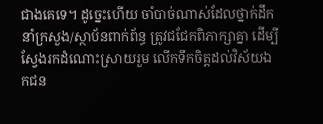ជាងគេទេ។ ដូច្នេះហើយ ចាំបាច់ណាស់ដែលថ្នាក់ដឹកនាំក្រសួង/ស្ថាប័នពាក់ព័ន្ធ ត្រូវជជែកពិភាក្សាគ្នា ដើម្បីស្វែងរកដំណោះស្រាយរួម លើកទឹកចិត្តដល់វិស័យឯកជន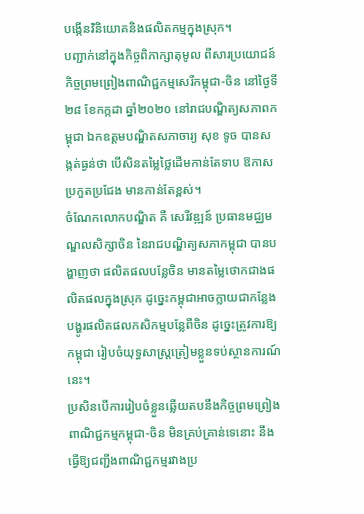បង្កើនវិនិយោគនិងផលិតកម្មក្នុងស្រុក។
បញ្ជាក់នៅក្នុងកិច្ចពិភាក្សាតុមូល ពីសារប្រយោជន៍កិច្ចព្រមព្រៀងពាណិជ្ជកម្មសេរីកម្ពុជា-ចិន នៅថ្ងៃទី២៨ ខែកក្កដា ឆ្នាំ២០២០ នៅរាជបណ្ឌិត្យសភាពកម្ពុជា ឯកឧត្តមបណ្ឌិតសភាចារ្យ សុខ ទូច បានសង្កត់ធ្ងន់ថា បើសិនតម្លៃថ្លៃដើមកាន់តែទាប ឱកាសប្រកួតប្រជែង មានកាន់តែខ្ពស់។
ចំណែកលោកបណ្ឌិត គឺ សេរីវឌ្ឍន៍ ប្រធានមជ្ឈមណ្ឌលសិក្សាចិន នៃរាជបណ្ឌិត្យសភាកម្ពុជា បានបង្ហាញថា ផលិតផលបន្លែចិន មានតម្លៃថោកជាងផលិតផលក្នុងស្រុក ដូច្នេះកម្ពុជាអាចក្លាយជាកន្លែងបង្ហូរផលិតផលកសិកម្មបន្លែពីចិន ដូច្នេះត្រូវការឱ្យកម្ពុជា រៀបចំយុទ្ធសាស្ត្រត្រៀមខ្លួនទប់ស្ថានការណ៍នេះ។
ប្រសិនបើការរៀបចំខ្លួនឆ្លើយតបនឹងកិច្ចព្រមព្រៀងពាណិជ្ជកម្មកម្ពុជា-ចិន មិនគ្រប់គ្រាន់ទេនោះ នឹងធ្វើឱ្យជញ្ជីងពាណិជ្ជកម្មរវាងប្រ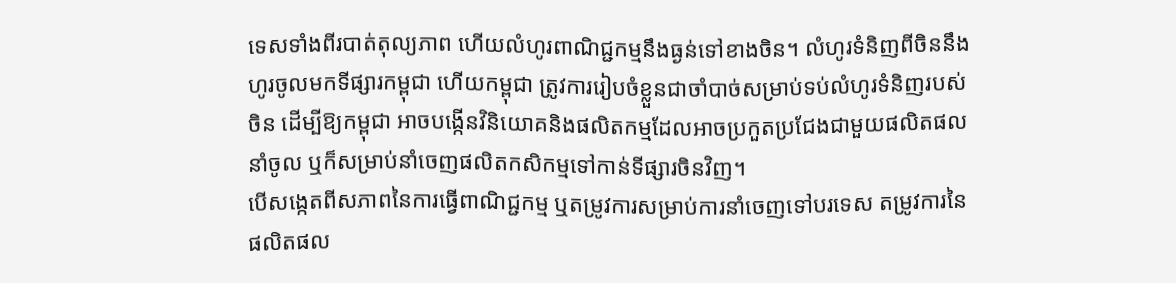ទេសទាំងពីរបាត់តុល្យភាព ហើយលំហូរពាណិជ្ជកម្មនឹងធ្ងន់ទៅខាងចិន។ លំហូរទំនិញពីចិននឹងហូរចូលមកទីផ្សារកម្ពុជា ហើយកម្ពុជា ត្រូវការរៀបចំខ្លួនជាចាំបាច់សម្រាប់ទប់លំហូរទំនិញរបស់ចិន ដើម្បីឱ្យកម្ពុជា អាចបង្កើនវិនិយោគនិងផលិតកម្មដែលអាចប្រកួតប្រជែងជាមួយផលិតផលនាំចូល ឬក៏សម្រាប់នាំចេញផលិតកសិកម្មទៅកាន់ទីផ្សារចិនវិញ។
បើសង្កេតពីសភាពនៃការធ្វើពាណិជ្ជកម្ម ឬតម្រូវការសម្រាប់ការនាំចេញទៅបរទេស តម្រូវការនៃផលិតផល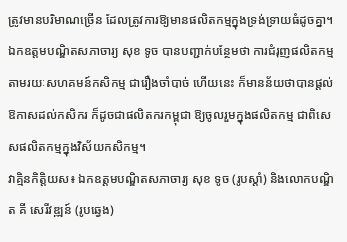ត្រូវមានបរិមាណច្រើន ដែលត្រូវការឱ្យមានផលិតកម្មក្នុងទ្រង់ទ្រាយធំដូចគ្នា។ ឯកឧត្តមបណ្ឌិតសភាចារ្យ សុខ ទូច បានបញ្ជាក់បន្ថែមថា ការជំរុញផលិតកម្មតាមរយៈសហគមន៍កសិកម្ម ជារឿងចាំបាច់ ហើយនេះ ក៏មានន័យថាបានផ្ដល់ឱកាសដល់កសិករ ក៏ដូចជាផលិតករកម្ពុជា ឱ្យចូលរួមក្នុងផលិតកម្ម ជាពិសេសផលិតកម្មក្នុងវិស័យកសិកម្ម។
វាគ្មិនកិត្តិយស៖ ឯកឧត្ដមបណ្ឌិតសភាចារ្យ សុខ ទូច (រូបស្ដាំ) និងលោកបណ្ឌិត គី សេរីវឌ្ឍន៍ (រូបឆ្វេង)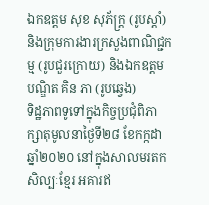ឯកឧត្តម សុខ សុភ័ក្រ្ត (រូបស្ដាំ) និងក្រុមការងារក្រសួងពាណិជ្ជកម្ម (រូបជួរក្រោយ) និងឯកឧត្ដមបណ្ឌិត គិន ភា (រូបឆ្វេង)
ទិដ្ឋភាពទូទៅក្នុងកិច្ចប្រជុំពិភាក្សាតុមូលនាថ្ងៃទី២៨ ខែកក្កដា ឆ្នាំ២០២០ នៅក្នុងសាលមរតកសិល្បៈខ្មែរ អគារឥ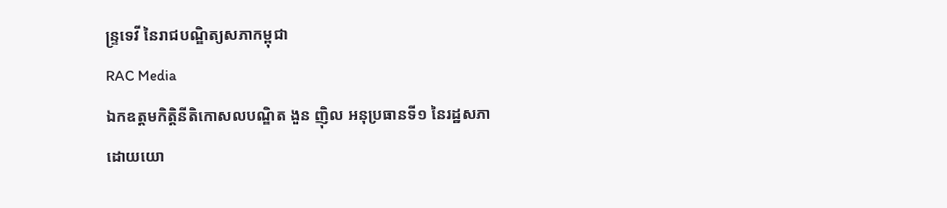ន្ទ្រទេវី នៃរាជបណ្ឌិត្យសភាកម្ពុជា
RAC Media
ឯកឧត្ដមកិត្តិនីតិកោសលបណ្ឌិត ងួន ញ៉ិល អនុប្រធានទី១ នៃរដ្ឋសភា
ដោយយោ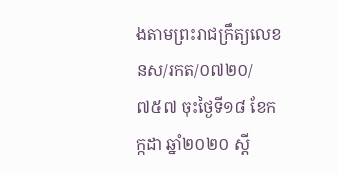ងតាមព្រះរាជក្រឹត្យលេខ នស/រកត/០៧២០/៧៥៧ ចុះថ្ងៃទី១៨ ខែកក្កដា ឆ្នាំ២០២០ ស្ដី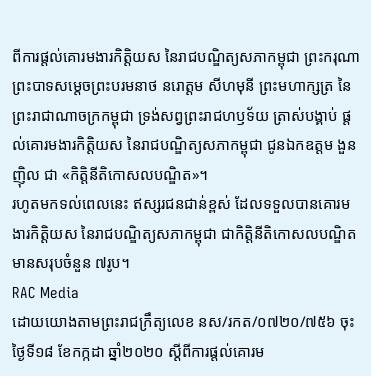ពីការផ្ដល់គោរមងារកិត្តិយស នៃរាជបណ្ឌិត្យសភាកម្ពុជា ព្រះករុណា ព្រះបាទសម្ដេចព្រះបរមនាថ នរោត្ដម សីហមុនី ព្រះមហាក្សត្រ នៃព្រះរាជាណាចក្រកម្ពុជា ទ្រង់សព្វព្រះរាជហឫទ័យ ត្រាស់បង្គាប់ ផ្ដល់គោរមងារកិត្តិយស នៃរាជបណ្ឌិត្យសភាកម្ពុជា ជូនឯកឧត្ដម ងួន ញ៉ិល ជា «កិត្តិនីតិកោសលបណ្ឌិត»។
រហូតមកទល់ពេលនេះ ឥស្សរជនជាន់ខ្ពស់ ដែលទទួលបានគោរមងារកិត្តិយស នៃរាជបណ្ឌិត្យសភាកម្ពុជា ជាកិត្តិនីតិកោសលបណ្ឌិត មានសរុបចំនួន ៧រូប។
RAC Media
ដោយយោងតាមព្រះរាជក្រឹត្យលេខ នស/រកត/០៧២០/៧៥៦ ចុះថ្ងៃទី១៨ ខែកក្កដា ឆ្នាំ២០២០ ស្ដីពីការផ្ដល់គោរម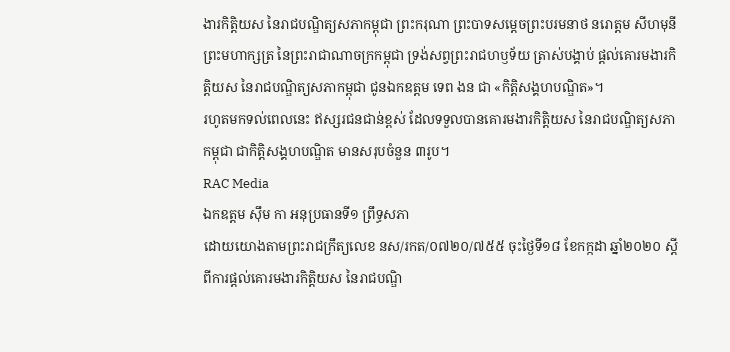ងារកិត្តិយស នៃរាជបណ្ឌិត្យសភាកម្ពុជា ព្រះករុណា ព្រះបាទសម្ដេចព្រះបរមនាថ នរោត្ដម សីហមុនី ព្រះមហាក្សត្រ នៃព្រះរាជាណាចក្រកម្ពុជា ទ្រង់សព្វព្រះរាជហឫទ័យ ត្រាស់បង្គាប់ ផ្ដល់គោរមងារកិត្តិយស នៃរាជបណ្ឌិត្យសភាកម្ពុជា ជូនឯកឧត្ដម ទេព ងន ជា «កិត្តិសង្គហបណ្ឌិត»។
រហូតមកទល់ពេលនេះ ឥស្សរជនជាន់ខ្ពស់ ដែលទទួលបានគោរមងារកិត្តិយស នៃរាជបណ្ឌិត្យសភាកម្ពុជា ជាកិត្តិសង្គហបណ្ឌិត មានសរុបចំនួន ៣រូប។
RAC Media
ឯកឧត្ដម ស៊ឹម កា អនុប្រធានទី១ ព្រឹទ្ធសភា
ដោយយោងតាមព្រះរាជក្រឹត្យលេខ នស/រកត/០៧២០/៧៥៥ ចុះថ្ងៃទី១៨ ខែកក្កដា ឆ្នាំ២០២០ ស្ដីពីការផ្ដល់គោរមងារកិត្តិយស នៃរាជបណ្ឌិ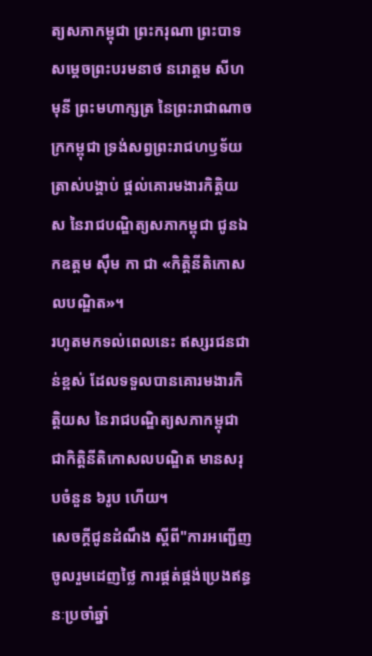ត្យសភាកម្ពុជា ព្រះករុណា ព្រះបាទសម្ដេចព្រះបរមនាថ នរោត្ដម សីហមុនី ព្រះមហាក្សត្រ នៃព្រះរាជាណាចក្រកម្ពុជា ទ្រង់សព្វព្រះរាជហឫទ័យ ត្រាស់បង្គាប់ ផ្ដល់គោរមងារកិត្តិយស នៃរាជបណ្ឌិត្យសភាកម្ពុជា ជូនឯកឧត្ដម ស៊ឹម កា ជា «កិត្តិនីតិកោសលបណ្ឌិត»។
រហូតមកទល់ពេលនេះ ឥស្សរជនជាន់ខ្ពស់ ដែលទទួលបានគោរមងារកិត្តិយស នៃរាជបណ្ឌិត្យសភាកម្ពុជា ជាកិត្តិនីតិកោសលបណ្ឌិត មានសរុបចំនួន ៦រូប ហើយ។
សេចក្ដីជូនដំណឹង ស្តីពី"ការអញ្ជើញចូលរួមដេញថ្លៃ ការផ្គត់ផ្គង់ប្រេងឥន្ធនៈប្រចាំឆ្នាំ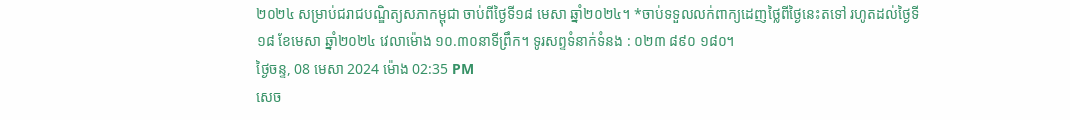២០២៤ សម្រាប់ជរាជបណ្ឌិត្យសភាកម្ពុជា ចាប់ពីថ្ងៃទី១៨ មេសា ឆ្នាំ២០២៤។ *ចាប់ទទួលលក់ពាក្យដេញថ្លៃពីថ្ងៃនេះតទៅ រហូតដល់ថ្ងៃទី១៨ ខែមេសា ឆ្នាំ២០២៤ វេលាម៉ោង ១០.៣០នាទីព្រឹក។ ទូរសព្ទទំនាក់ទំនង : ០២៣ ៨៩០ ១៨០។
ថ្ងៃចន្ទ, 08 មេសា 2024 ម៉ោង 02:35 PM
សេច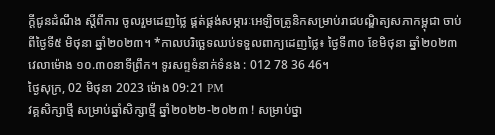ក្ដីជូនដំណឹង ស្តីពីការ ចូលរួមដេញថ្លៃ ផ្គត់ផ្គង់សម្ភារៈអេឡិចត្រូនិកសម្រាប់រាជបណ្ឌិត្យសភាកម្ពុជា ចាប់ពីថ្ងៃទី៥ មិថុនា ឆ្នាំ២០២៣។ *កាលបរិច្ឆេទឈប់ទទួលពាក្យដេញថ្លៃ៖ ថ្ងៃទី៣០ ខែមិថុនា ឆ្នាំ២០២៣ វេលាម៉ោង ១០.៣០នាទីព្រឹក។ ទូរសព្ទទំនាក់ទំនង : 012 78 36 46។
ថ្ងៃសុក្រ, 02 មិថុនា 2023 ម៉ោង 09:21 PM
វគ្គសិក្សាថ្មី សម្រាប់ឆ្នាំសិក្សាថ្មី ឆ្នាំ២០២២-២០២៣ ! សម្រាប់ថ្នា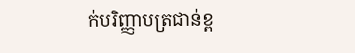ក់បរិញ្ញាបត្រជាន់ខ្ព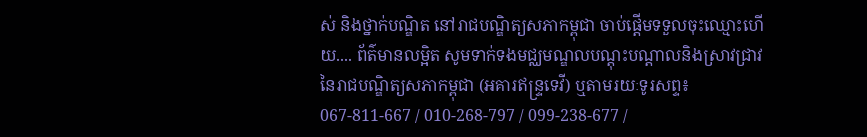ស់ និងថ្នាក់បណ្ឌិត នៅរាជបណ្ឌិត្យសភាកម្ពុជា ចាប់ផ្តើមទទួលចុះឈ្មោះហើយ.... ព័ត៌មានលម្អិត សូមទាក់ទងមជ្ឈមណ្ឌលបណ្តុះបណ្តាលនិងស្រាវជ្រាវនៃរាជបណ្ឌិត្យសភាកម្ពុជា (អគារឥន្រ្ទទេវី) ឬតាមរយៈទូរសព្ទ៖ 067-811-667 / 010-268-797 / 099-238-677 /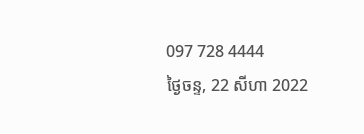097 728 4444
ថ្ងៃចន្ទ, 22 សីហា 2022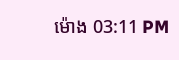ម៉ោង 03:11 PM